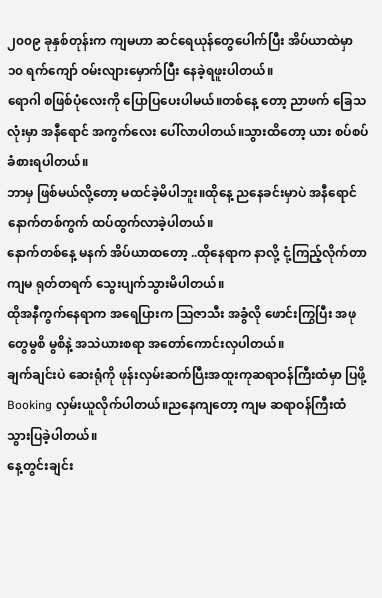၂၀၀၉ ခုနှစ်တုန်းက ကျမဟာ ဆင်ရေယုန်တွေပေါက်ပြီး အိပ်ယာထဲမှာ ၁၀ ရက်ကျော် ဝမ်းလျားမှောက်ပြီး နေခဲ့ရဖူးပါတယ်။
ရောဂါ စဖြစ်ပုံလေးကို ပြောပြပေးပါမယ်။တစ်နေ့ တော့ ညာဖက် ခြေသလုံးမှာ အနီရောင် အကွက်လေး ပေါ်လာပါတယ်။သွားထိတော့ ယား စပ်စပ် ခံစားရပါတယ်။
ဘာမှ ဖြစ်မယ်လို့တော့ မထင်ခဲ့မိပါဘူး။ထိုနေ့ ညနေခင်းမှာပဲ အနီရောင် နောက်တစ်ကွက် ထပ်ထွက်လာခဲ့ပါတယ်။
နောက်တစ်နေ့ မနက် အိပ်ယာထတော့ ..ထိုနေရာက နာလို့ ငုံ့ကြည့်လိုက်တာကျမ ရုတ်တရက် သွေးပျက်သွားမိပါတယ်။
ထိုအနီကွက်နေရာက အရေပြားက ဩဇာသီး အခွံလို ဖောင်းကြွပြီး အဖုတွေမွစိ မွစိနဲ့ အသဲယားစရာ အတော်ကောင်းလှပါတယ်။
ချက်ချင်းပဲ ဆေးရုံကို ဖုန်းလှမ်းဆက်ပြီးအထူးကုဆရာဝန်ကြီးထံမှာ ပြဖို့Booking လှမ်းယူလိုက်ပါတယ်။ညနေကျတော့ ကျမ ဆရာဝန်ကြီးထံ သွားပြခဲ့ပါတယ်။
နေ့တွင်းချင်း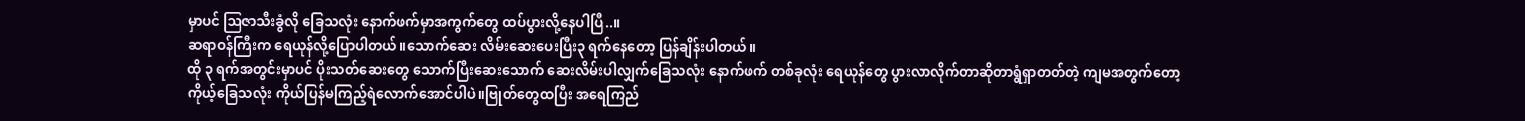မှာပင် ဩဇာသီးခွံလို ခြေသလုံး နောက်ဖက်မှာအကွက်တွေ ထပ်ပွားလို့နေပါပြီ..။
ဆရာဝန်ကြီးက ရေယုန်လို့ပြောပါတယ်။သောက်ဆေး လိမ်းဆေးပေးပြီး၃ ရက်နေတော့ ပြန်ချိန်းပါတယ်။
ထို ၃ ရက်အတွင်းမှာပင် ပိုးသတ်ဆေးတွေ သောက်ပြီးဆေးသောက် ဆေးလိမ်းပါလျှက်ခြေသလုံး နောက်ဖက် တစ်ခုလုံး ရေယုန်တွေ ပွားလာလိုက်တာဆိုတာရွံရှာတတ်တဲ့ ကျမအတွက်တော့
ကိုယ့်ခြေသလုံး ကိုယ်ပြန်မကြည့်ရဲလောက်အောင်ပါပဲ။ဗြုတ်တွေထပြီး အရေကြည်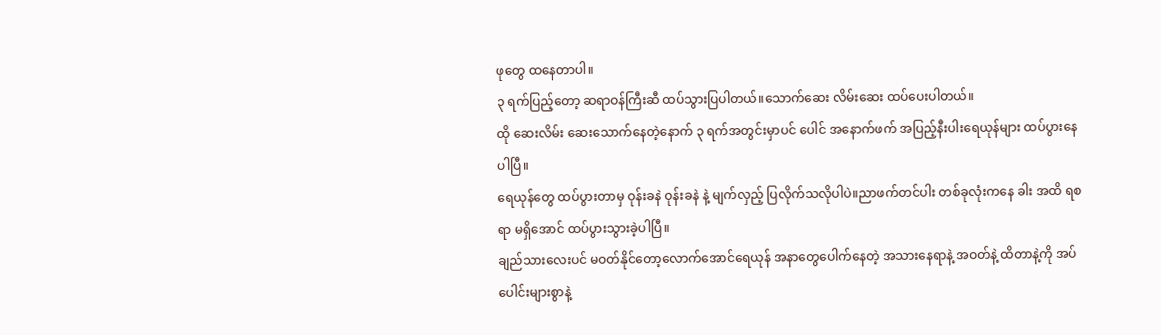ဖုတွေ ထနေတာပါ။
၃ ရက်ပြည့်တော့ ဆရာဝန်ကြီးဆီ ထပ်သွားပြပါတယ်။သောက်ဆေး လိမ်းဆေး ထပ်ပေးပါတယ်။
ထို ဆေးလိမ်း ဆေးသောက်နေတဲ့နောက် ၃ ရက်အတွင်းမှာပင် ပေါင် အနောက်ဖက် အပြည့်နီးပါးရေယုန်များ ထပ်ပွားနေပါပြီ။
ရေယုန်တွေ ထပ်ပွားတာမှ ဝုန်းခနဲ ဝုန်းခနဲ နဲ့ မျက်လှည့် ပြလိုက်သလိုပါပဲ။ညာဖက်တင်ပါး တစ်ခုလုံးကနေ ခါး အထိ ရစရာ မရှိအောင် ထပ်ပွားသွားခဲ့ပါပြီ။
ချည်သားလေးပင် မဝတ်နိုင်တော့လောက်အောင်ရေယုန် အနာတွေပေါက်နေတဲ့ အသားနေရာနဲ့ အဝတ်နဲ့ ထိတာနဲ့ကို အပ်ပေါင်းများစွာနဲ့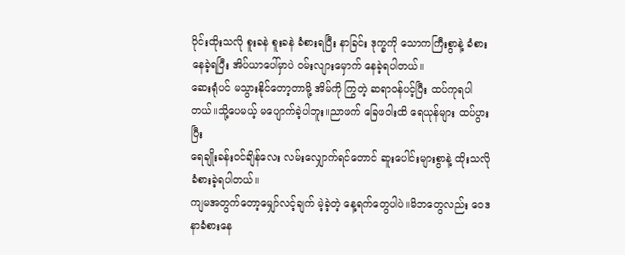ဝိုင်းထိုးသလို စူးခနဲ စူးခနဲ ခံစားရပြီး နာခြင်း ဒုက္ခကို သောကကြီးစွာနဲ့ ခံစားနေခဲ့ရပြီး အိပ်ယာပေါ်မှာပဲ ဝမ်းလျားမှောက် နေခဲ့ရပါတယ်။
ဆေးရုံပင် မသွားနိုင်တော့တာမို့ အိမ်ကို ကြွတဲ့ ဆရာဝန်ပင့်ပြီး ထပ်ကုရပါတယ်။သို့ပေမယ့် မပျောက်ခဲ့ပါဘူး။ညာဖက် ခြေဖဝါးထိ ရေယုန်များ ထပ်ပွားပြီး
ရေချိုးခန်းဝင်ချိန်လေး လမ်းလျှောက်ရင်တောင် ဆူးပေါင်းများစွာနဲ့ ထိုးသလို ခံစားခဲ့ရပါတယ်။
ကျမအတွက်တော့မျှော်လင့်ချက် မဲ့ခဲ့တဲ့ နေ့ရက်တွေပါပဲ။မိဘတွေလည်း ဝေဒနာခံစားနေ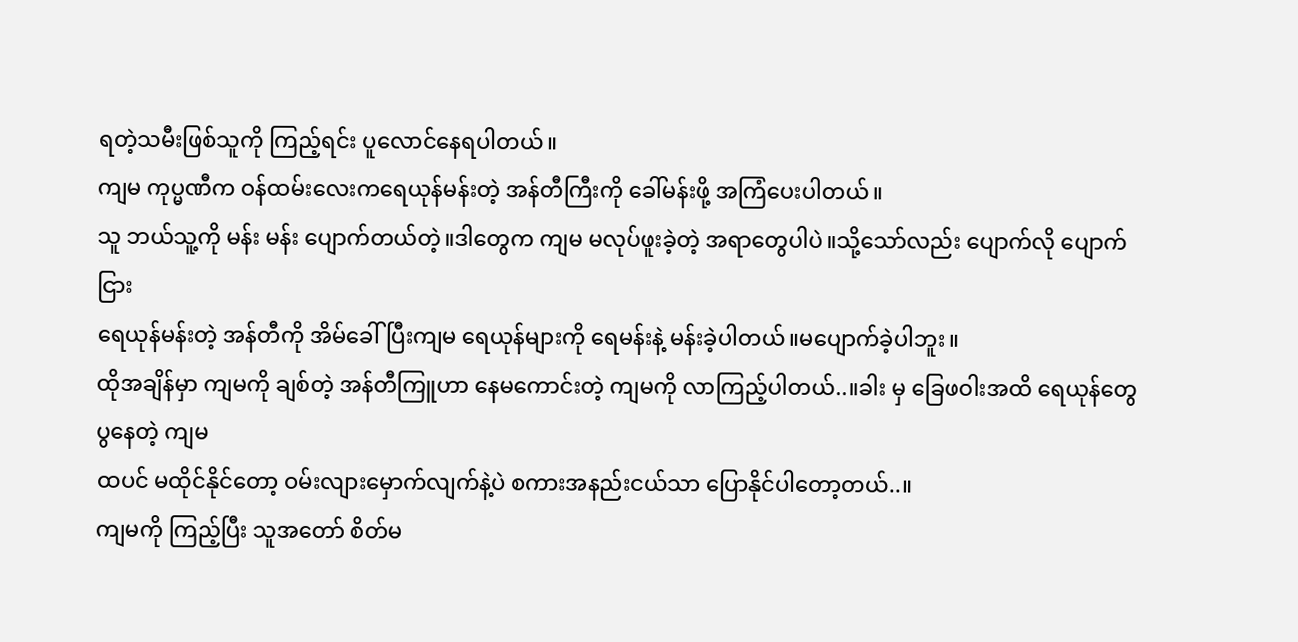ရတဲ့သမီးဖြစ်သူကို ကြည့်ရင်း ပူလောင်နေရပါတယ်။
ကျမ ကုပ္မဏီက ဝန်ထမ်းလေးကရေယုန်မန်းတဲ့ အန်တီကြီးကို ခေါ်မန်းဖို့ အကြံပေးပါတယ်။
သူ ဘယ်သူ့ကို မန်း မန်း ပျောက်တယ်တဲ့။ဒါတွေက ကျမ မလုပ်ဖူးခဲ့တဲ့ အရာတွေပါပဲ။သို့သော်လည်း ပျောက်လို ပျောက်ငြား
ရေယုန်မန်းတဲ့ အန်တီကို အိမ်ခေါ်ပြီးကျမ ရေယုန်များကို ရေမန်းနဲ့ မန်းခဲ့ပါတယ်။မပျောက်ခဲ့ပါဘူး။
ထိုအချိန်မှာ ကျမကို ချစ်တဲ့ အန်တီကြူဟာ နေမကောင်းတဲ့ ကျမကို လာကြည့်ပါတယ်..။ခါး မှ ခြေဖဝါးအထိ ရေယုန်တွေ ပွနေတဲ့ ကျမ
ထပင် မထိုင်နိုင်တော့ ဝမ်းလျားမှောက်လျက်နဲ့ပဲ စကားအနည်းငယ်သာ ပြောနိုင်ပါတော့တယ်..။
ကျမကို ကြည့်ပြီး သူအတော် စိတ်မ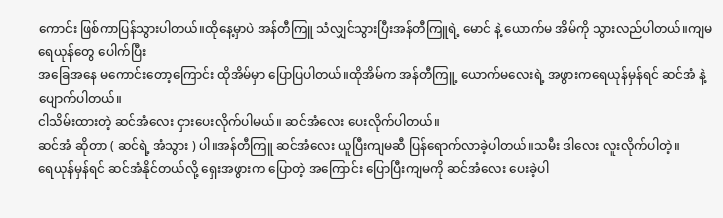ကောင်း ဖြစ်ကာပြန်သွားပါတယ်။ထိုနေ့မှာပဲ အန်တီကြူ သံလျှင်သွားပြီးအန်တီကြူရဲ့ မောင် နဲ့ ယောက်မ အိမ်ကို သွားလည်ပါတယ်။ကျမ ရေယုန်တွေ ပေါက်ပြီး
အခြေအနေ မကောင်းတော့ကြောင်း ထိုအိမ်မှာ ပြောပြပါတယ်။ထိုအိမ်က အန်တီကြူ့ ယောက်မလေးရဲ့ အဖွားကရေယုန်မှန်ရင် ဆင်အံ နဲ့ ပျောက်ပါတယ်။
ငါသိမ်းထားတဲ့ ဆင်အံလေး ငှားပေးလိုက်ပါမယ်။ ဆင်အံလေး ပေးလိုက်ပါတယ်။
ဆင်အံ ဆိုတာ ( ဆင်ရဲ့ အံသွား ) ပါ။အန်တီကြူ ဆင်အံလေး ယူပြီးကျမဆီ ပြန်ရောက်လာခဲ့ပါတယ်။သမီး ဒါလေး လူးလိုက်ပါတဲ့။
ရေယုန်မှန်ရင် ဆင်အံနိုင်တယ်လို့ ရှေးအဖွားက ပြောတဲ့ အကြောင်း ပြောပြီးကျမကို ဆင်အံလေး ပေးခဲ့ပါ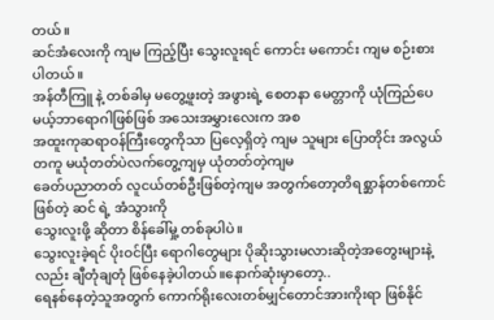တယ်။
ဆင်အံလေးကို ကျမ ကြည့်ပြီး သွေးလူးရင် ကောင်း မကောင်း ကျမ စဉ်းစားပါတယ်။
အန်တီကြူ နဲ့ တစ်ခါမှ မတွေ့ဖူးတဲ့ အဖွားရဲ့ စေတနာ မေတ္တာကို ယုံကြည်ပေမယ့်ဘာရောဂါဖြစ်ဖြစ် အသေးအမွှားလေးက အစ
အထူးကုဆရာဝန်ကြီးတွေကိုသာ ပြလေ့ရှိတဲ့ ကျမ သူများ ပြောတိုင်း အလွယ်တကူ မယုံတတ်ပဲလက်တွေ့ကျမှ ယုံတတ်တဲ့ကျမ
ခေတ်ပညာတတ် လူငယ်တစ်ဦးဖြစ်တဲ့ကျမ အတွက်တော့တိရစ္ဆာန်တစ်ကောင်ဖြစ်တဲ့ ဆင် ရဲ့ အံသွားကို
သွေးလူးဖို့ ဆိုတာ စိန်ခေါ်မှု့ တစ်ခုပါပဲ။
သွေးလူးခဲ့ရင် ပိုးဝင်ပြီး ရောဂါတွေများ ပိုဆိုးသွားမလားဆိုတဲ့အတွေးများနဲ့လည်း ချီတုံချတုံ ဖြစ်နေခဲ့ပါတယ်။နောက်ဆုံးမှာတော့..
ရေနစ်နေတဲ့သူအတွက် ကောက်ရိုးလေးတစ်မျှင်တောင်အားကိုးရာ ဖြစ်နိုင်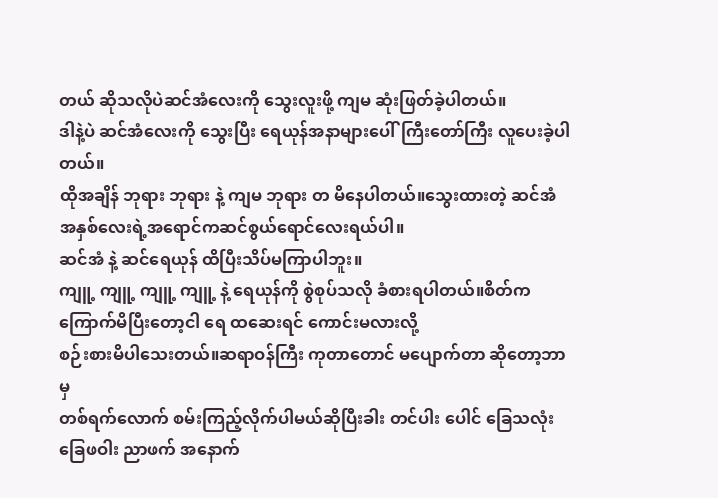တယ် ဆိုသလိုပဲဆင်အံလေးကို သွေးလူးဖို့ ကျမ ဆုံးဖြတ်ခဲ့ပါတယ်။
ဒါနဲ့ပဲ ဆင်အံလေးကို သွေးပြီး ရေယုန်အနာများပေါ်ကြီးတော်ကြီး လူပေးခဲ့ပါတယ်။
ထိုအချိန် ဘုရား ဘုရား နဲ့ ကျမ ဘုရား တ မိနေပါတယ်။သွေးထားတဲ့ ဆင်အံ အနှစ်လေးရဲ့အရောင်ကဆင်စွယ်ရောင်လေးရယ်ပါ။
ဆင်အံ နဲ့ ဆင်ရေယုန် ထိပြီးသိပ်မကြာပါဘူး။
ကျူ့ ကျူ့ ကျူ့ ကျူ့ နဲ့ ရေယုန်ကို စွဲစုပ်သလို ခံစားရပါတယ်။စိတ်က ကြောက်မိပြီးတော့ငါ ရေ ထဆေးရင် ကောင်းမလားလို့
စဉ်းစားမိပါသေးတယ်။ဆရာဝန်ကြီး ကုတာတောင် မပျောက်တာ ဆိုတော့ဘာမှ
တစ်ရက်လောက် စမ်းကြည့်လိုက်ပါမယ်ဆိုပြီးခါး တင်ပါး ပေါင် ခြေသလုံး ခြေဖဝါး ညာဖက် အနောက်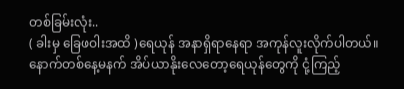တစ်ခြမ်းလုံး..
( ခါးမှ ခြေဖဝါးအထိ )ရေယုန် အနာရှိရာနေရာ အကုန်လူးလိုက်ပါတယ်။
နောက်တစ်နေ့မနက် အိပ်ယာနိုးလေတော့ရေယုန်တွေကို ငုံ့ကြည့်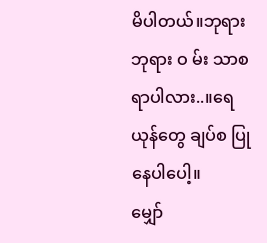မိပါတယ်။ဘုရား ဘုရား ဝ မ်း သာစရာပါလား..။ရေယုန်တွေ ချပ်စ ပြုနေပါပေါ့။
မျှော်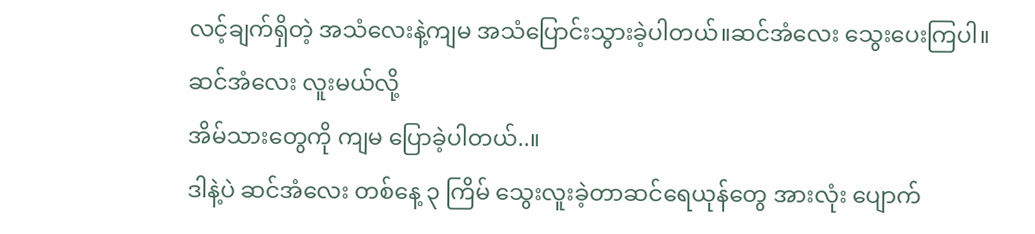လင့်ချက်ရှိတဲ့ အသံလေးနဲ့ကျမ အသံပြောင်းသွားခဲ့ပါတယ်။ဆင်အံလေး သွေးပေးကြပါ။ဆင်အံလေး လူးမယ်လို့
အိမ်သားတွေကို ကျမ ပြောခဲ့ပါတယ်..။
ဒါနဲ့ပဲ ဆင်အံလေး တစ်နေ့ ၃ ကြိမ် သွေးလူးခဲ့တာဆင်ရေယုန်တွေ အားလုံး ပျောက်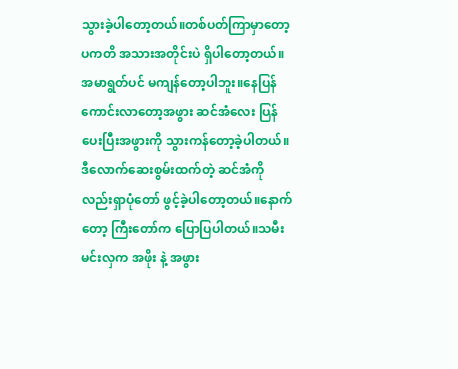သွားခဲ့ပါတော့တယ်။တစ်ပတ်ကြာမှာတော့ပကတိ အသားအတိုင်းပဲ ရှိပါတော့တယ်။
အမာရွတ်ပင် မကျန်တော့ပါဘူး။နေပြန်ကောင်းလာတော့အဖွား ဆင်အံလေး ပြန်ပေးပြီးအဖွားကို သွားကန်တော့ခဲ့ပါတယ်။
ဒီလောက်ဆေးစွမ်းထက်တဲ့ ဆင်အံကိုလည်းရှာပုံတော် ဖွင့်ခဲ့ပါတော့တယ်။နောက်တော့ ကြီးတော်က ပြောပြပါတယ်။သမီး မင်းလှက အဖိုး နဲ့ အဖွား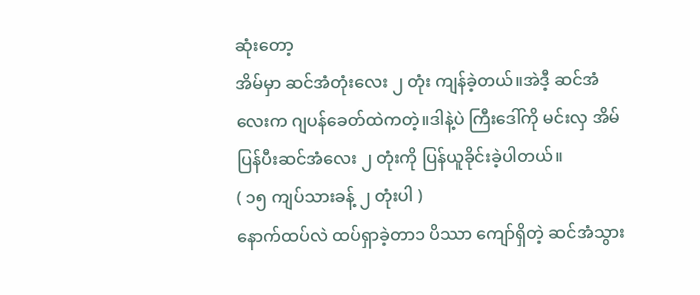ဆုံးတော့
အိမ်မှာ ဆင်အံတုံးလေး ၂ တုံး ကျန်ခဲ့တယ်။အဲဒီ့ ဆင်အံလေးက ဂျပန်ခေတ်ထဲကတဲ့။ဒါနဲ့ပဲ ကြီးဒေါ်ကို မင်းလှ အိမ်ပြန်ပီးဆင်အံလေး ၂ တုံးကို ပြန်ယူခိုင်းခဲ့ပါတယ်။
( ၁၅ ကျပ်သားခန့် ၂ တုံးပါ )
နောက်ထပ်လဲ ထပ်ရှာခဲ့တာ၁ ပိဿာ ကျော်ရှိတဲ့ ဆင်အံသွား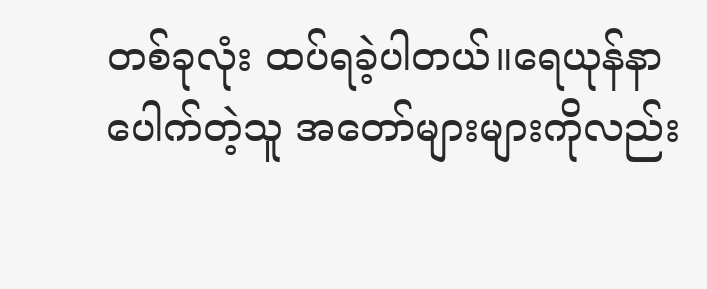တစ်ခုလုံး ထပ်ရခဲ့ပါတယ်။ရေယုန်နာပေါက်တဲ့သူ အတော်များများကိုလည်း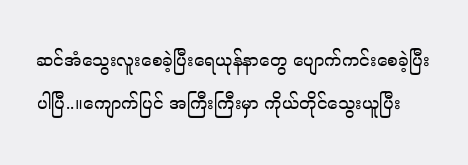ဆင်အံသွေးလူးစေခဲ့ပြီးရေယုန်နာတွေ ပျောက်ကင်းစေခဲ့ပြီးပါပြီ..။ကျောက်ပြင် အကြီးကြီးမှာ ကိုယ်တိုင်သွေးယူပြီး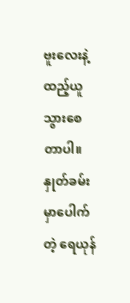ဗူးလေးနဲ့ ထည့်ယူသွားစေတာပါ။
နှုတ်ခမ်းမှာပေါက်တဲ့ ရေယုန်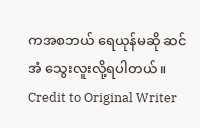ကအစဘယ် ရေယုန်မဆို ဆင်အံ သွေးလူးလို့ရပါတယ်။
Credit to Original Writer